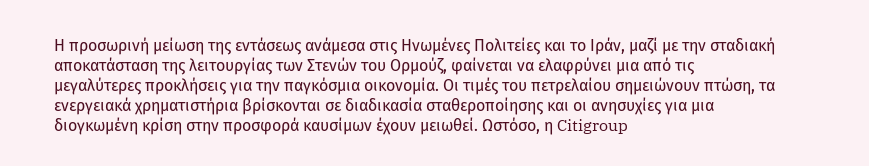Η προσωρινή μείωση της εντάσεως ανάμεσα στις Ηνωμένες Πολιτείες και το Ιράν, μαζί με την σταδιακή αποκατάσταση της λειτουργίας των Στενών του Ορμούζ, φαίνεται να ελαφρύνει μια από τις μεγαλύτερες προκλήσεις για την παγκόσμια οικονομία. Οι τιμές του πετρελαίου σημειώνουν πτώση, τα ενεργειακά χρηματιστήρια βρίσκονται σε διαδικασία σταθεροποίησης και οι ανησυχίες για μια διογκωμένη κρίση στην προσφορά καυσίμων έχουν μειωθεί. Ωστόσο, η Citigroup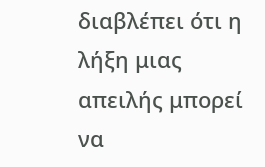διαβλέπει ότι η λήξη μιας απειλής μπορεί να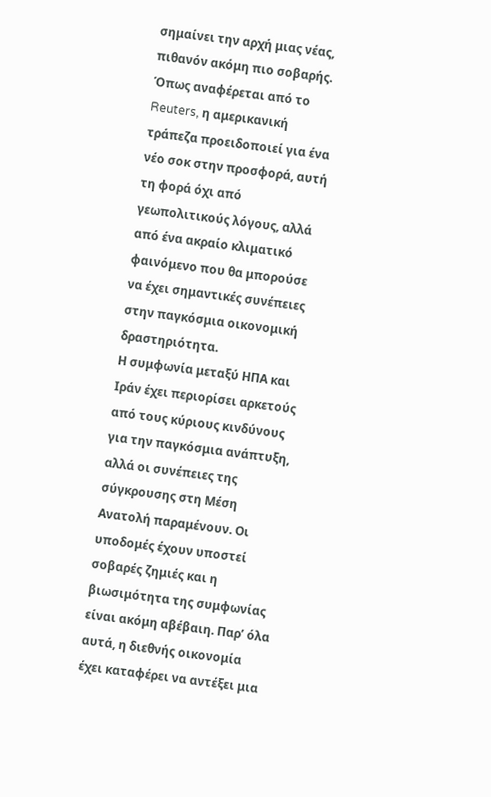σημαίνει την αρχή μιας νέας, πιθανόν ακόμη πιο σοβαρής. Όπως αναφέρεται από το Reuters, η αμερικανική τράπεζα προειδοποιεί για ένα νέο σοκ στην προσφορά, αυτή τη φορά όχι από γεωπολιτικούς λόγους, αλλά από ένα ακραίο κλιματικό φαινόμενο που θα μπορούσε να έχει σημαντικές συνέπειες στην παγκόσμια οικονομική δραστηριότητα.
Η συμφωνία μεταξύ ΗΠΑ και Ιράν έχει περιορίσει αρκετούς από τους κύριους κινδύνους για την παγκόσμια ανάπτυξη, αλλά οι συνέπειες της σύγκρουσης στη Μέση Ανατολή παραμένουν. Οι υποδομές έχουν υποστεί σοβαρές ζημιές και η βιωσιμότητα της συμφωνίας είναι ακόμη αβέβαιη. Παρ’ όλα αυτά, η διεθνής οικονομία έχει καταφέρει να αντέξει μια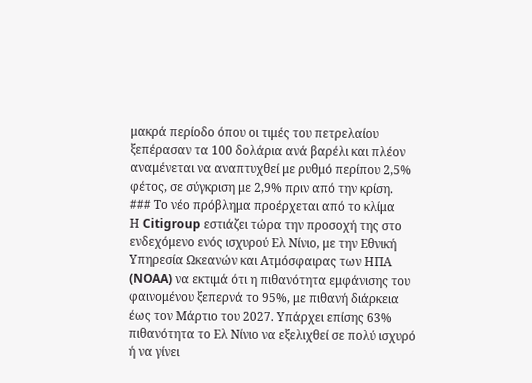μακρά περίοδο όπου οι τιμές του πετρελαίου ξεπέρασαν τα 100 δολάρια ανά βαρέλι και πλέον αναμένεται να αναπτυχθεί με ρυθμό περίπου 2,5% φέτος, σε σύγκριση με 2,9% πριν από την κρίση.
### Το νέο πρόβλημα προέρχεται από το κλίμα
Η Citigroup εστιάζει τώρα την προσοχή της στο ενδεχόμενο ενός ισχυρού Ελ Νίνιο, με την Εθνική Υπηρεσία Ωκεανών και Ατμόσφαιρας των ΗΠΑ (NOAA) να εκτιμά ότι η πιθανότητα εμφάνισης του φαινομένου ξεπερνά το 95%, με πιθανή διάρκεια έως τον Μάρτιο του 2027. Υπάρχει επίσης 63% πιθανότητα το Ελ Νίνιο να εξελιχθεί σε πολύ ισχυρό ή να γίνει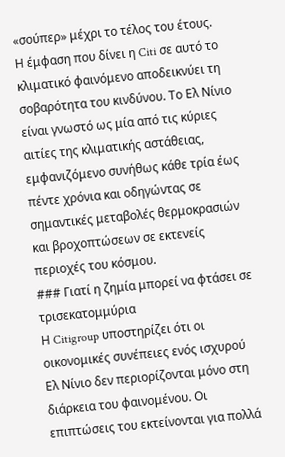«σούπερ» μέχρι το τέλος του έτους.
Η έμφαση που δίνει η Citi σε αυτό το κλιματικό φαινόμενο αποδεικνύει τη σοβαρότητα του κινδύνου. Το Ελ Νίνιο είναι γνωστό ως μία από τις κύριες αιτίες της κλιματικής αστάθειας, εμφανιζόμενο συνήθως κάθε τρία έως πέντε χρόνια και οδηγώντας σε σημαντικές μεταβολές θερμοκρασιών και βροχοπτώσεων σε εκτενείς περιοχές του κόσμου.
### Γιατί η ζημία μπορεί να φτάσει σε τρισεκατομμύρια
Η Citigroup υποστηρίζει ότι οι οικονομικές συνέπειες ενός ισχυρού Ελ Νίνιο δεν περιορίζονται μόνο στη διάρκεια του φαινομένου. Οι επιπτώσεις του εκτείνονται για πολλά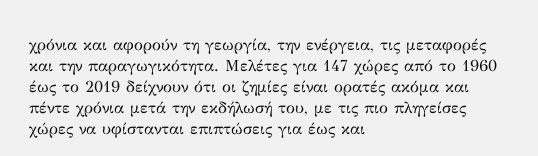χρόνια και αφορούν τη γεωργία, την ενέργεια, τις μεταφορές και την παραγωγικότητα. Μελέτες για 147 χώρες από το 1960 έως το 2019 δείχνουν ότι οι ζημίες είναι ορατές ακόμα και πέντε χρόνια μετά την εκδήλωσή του, με τις πιο πληγείσες χώρες να υφίστανται επιπτώσεις για έως και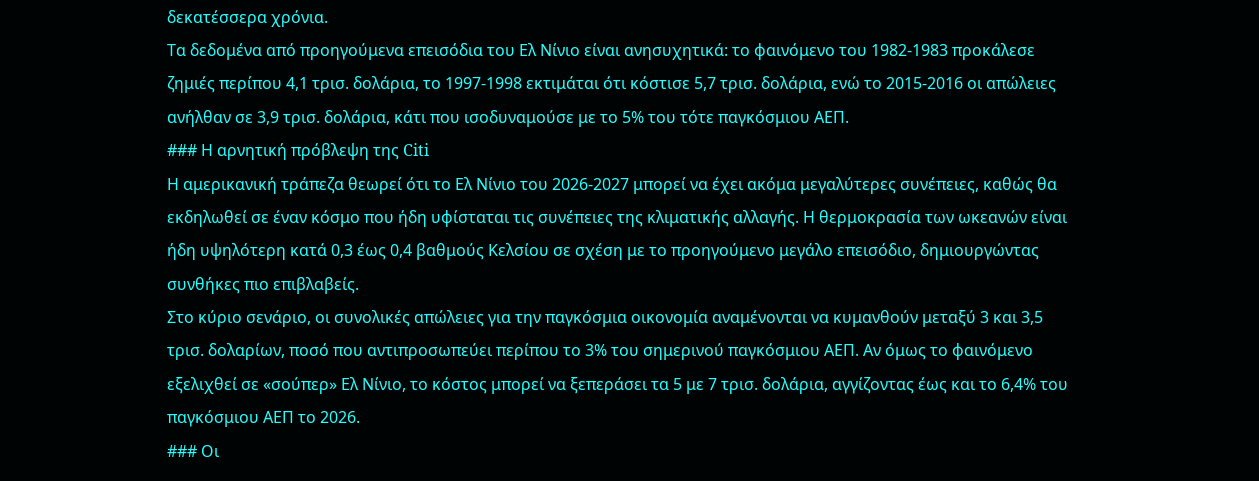δεκατέσσερα χρόνια.
Τα δεδομένα από προηγούμενα επεισόδια του Ελ Νίνιο είναι ανησυχητικά: το φαινόμενο του 1982-1983 προκάλεσε ζημιές περίπου 4,1 τρισ. δολάρια, το 1997-1998 εκτιμάται ότι κόστισε 5,7 τρισ. δολάρια, ενώ το 2015-2016 οι απώλειες ανήλθαν σε 3,9 τρισ. δολάρια, κάτι που ισοδυναμούσε με το 5% του τότε παγκόσμιου ΑΕΠ.
### Η αρνητική πρόβλεψη της Citi
Η αμερικανική τράπεζα θεωρεί ότι το Ελ Νίνιο του 2026-2027 μπορεί να έχει ακόμα μεγαλύτερες συνέπειες, καθώς θα εκδηλωθεί σε έναν κόσμο που ήδη υφίσταται τις συνέπειες της κλιματικής αλλαγής. Η θερμοκρασία των ωκεανών είναι ήδη υψηλότερη κατά 0,3 έως 0,4 βαθμούς Κελσίου σε σχέση με το προηγούμενο μεγάλο επεισόδιο, δημιουργώντας συνθήκες πιο επιβλαβείς.
Στο κύριο σενάριο, οι συνολικές απώλειες για την παγκόσμια οικονομία αναμένονται να κυμανθούν μεταξύ 3 και 3,5 τρισ. δολαρίων, ποσό που αντιπροσωπεύει περίπου το 3% του σημερινού παγκόσμιου ΑΕΠ. Αν όμως το φαινόμενο εξελιχθεί σε «σούπερ» Ελ Νίνιο, το κόστος μπορεί να ξεπεράσει τα 5 με 7 τρισ. δολάρια, αγγίζοντας έως και το 6,4% του παγκόσμιου ΑΕΠ το 2026.
### Οι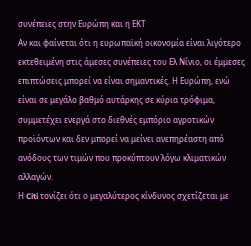συνέπειες στην Ευρώπη και η ΕΚΤ
Αν και φαίνεται ότι η ευρωπαϊκή οικονομία είναι λιγότερο εκτεθειμένη στις άμεσες συνέπειες του Ελ Νίνιο, οι έμμεσες επιπτώσεις μπορεί να είναι σημαντικές. Η Ευρώπη, ενώ είναι σε μεγάλο βαθμό αυτάρκης σε κύρια τρόφιμα, συμμετέχει ενεργά στο διεθνές εμπόριο αγροτικών προϊόντων και δεν μπορεί να μείνει ανεπηρέαστη από ανόδους των τιμών που προκύπτουν λόγω κλιματικών αλλαγών.
Η Citi τονίζει ότι ο μεγαλύτερος κίνδυνος σχετίζεται με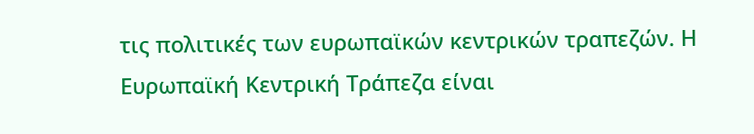τις πολιτικές των ευρωπαϊκών κεντρικών τραπεζών. Η Ευρωπαϊκή Κεντρική Τράπεζα είναι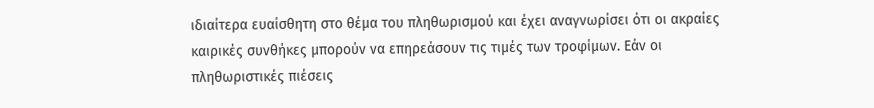ιδιαίτερα ευαίσθητη στο θέμα του πληθωρισμού και έχει αναγνωρίσει ότι οι ακραίες καιρικές συνθήκες μπορούν να επηρεάσουν τις τιμές των τροφίμων. Εάν οι πληθωριστικές πιέσεις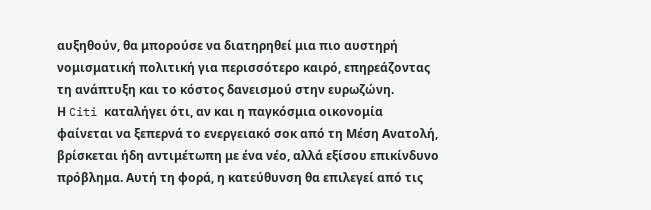αυξηθούν, θα μπορούσε να διατηρηθεί μια πιο αυστηρή νομισματική πολιτική για περισσότερο καιρό, επηρεάζοντας τη ανάπτυξη και το κόστος δανεισμού στην ευρωζώνη.
Η Citi καταλήγει ότι, αν και η παγκόσμια οικονομία φαίνεται να ξεπερνά το ενεργειακό σοκ από τη Μέση Ανατολή, βρίσκεται ήδη αντιμέτωπη με ένα νέο, αλλά εξίσου επικίνδυνο πρόβλημα. Αυτή τη φορά, η κατεύθυνση θα επιλεγεί από τις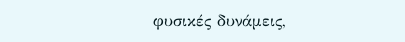φυσικές δυνάμεις,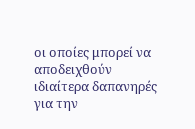οι οποίες μπορεί να αποδειχθούν ιδιαίτερα δαπανηρές για την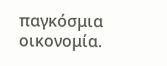παγκόσμια οικονομία.